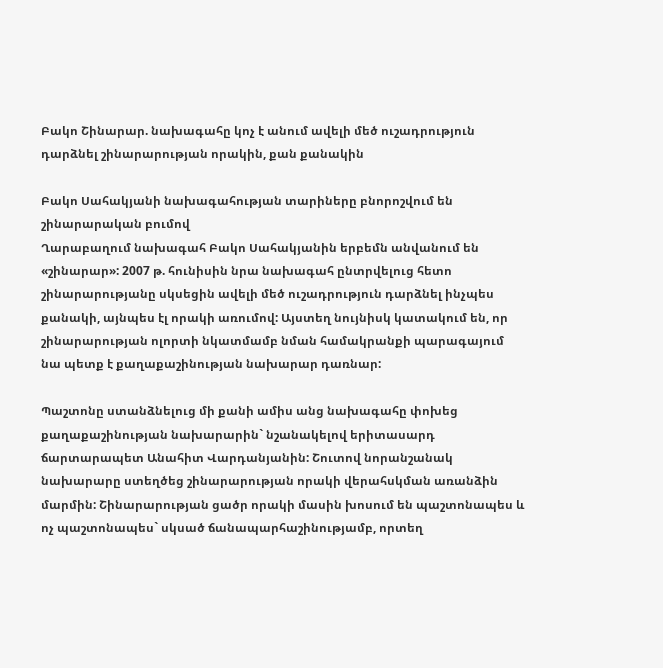Բակո Շինարար. նախագահը կոչ է անում ավելի մեծ ուշադրություն դարձնել շինարարության որակին, քան քանակին

Բակո Սահակյանի նախագահության տարիները բնորոշվում են շինարարական բումով
Ղարաբաղում նախագահ Բակո Սահակյանին երբեմն անվանում են «շինարար»: 2007 թ. հունիսին նրա նախագահ ընտրվելուց հետո շինարարությանը սկսեցին ավելի մեծ ուշադրություն դարձնել ինչպես քանակի, այնպես էլ որակի առումով: Այստեղ նույնիսկ կատակում են, որ շինարարության ոլորտի նկատմամբ նման համակրանքի պարագայում նա պետք է քաղաքաշինության նախարար դառնար:

Պաշտոնը ստանձնելուց մի քանի ամիս անց նախագահը փոխեց քաղաքաշինության նախարարին` նշանակելով երիտասարդ ճարտարապետ Անահիտ Վարդանյանին: Շուտով նորանշանակ նախարարը ստեղծեց շինարարության որակի վերահսկման առանձին մարմին: Շինարարության ցածր որակի մասին խոսում են պաշտոնապես և ոչ պաշտոնապես` սկսած ճանապարհաշինությամբ, որտեղ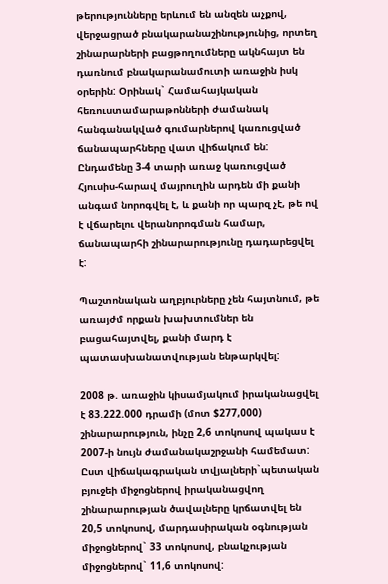թերությունները երևում են անզեն աչքով, վերջացրած բնակարանաշինությունից, որտեղ շինարարների բացթողումները ակնհայտ են դառնում բնակարանամուտի առաջին իսկ օրերին: Օրինակ` Համահայկական հեռուստամարաթոնների ժամանակ հանգանակված գումարներով կառուցված ճանապարհները վատ վիճակում են: Ընդամենը 3-4 տարի առաջ կառուցված Հյուսիս-հարավ մայրուղին արդեն մի քանի անգամ նորոգվել է, և քանի որ պարզ չէ, թե ով է վճարելու վերանորոգման համար, ճանապարհի շինարարությունը դադարեցվել է:

Պաշտոնական աղբյուրները չեն հայտնում, թե առայժմ որքան խախտումներ են բացահայտվել, քանի մարդ է պատասխանատվության ենթարկվել:

2008 թ. առաջին կիսամյակում իրականացվել է 83.222.000 դրամի (մոտ $277,000) շինարարություն, ինչը 2,6 տոկոսով պակաս է 2007-ի նույն ժամանակաշրջանի համեմատ: Ըստ վիճակագրական տվյալների`պետական բյուջեի միջոցներով իրականացվող շինարարության ծավալները կրճատվել են 20,5 տոկոսով, մարդասիրական օգնության միջոցներով` 33 տոկոսով, բնակչության միջոցներով` 11,6 տոկոսով: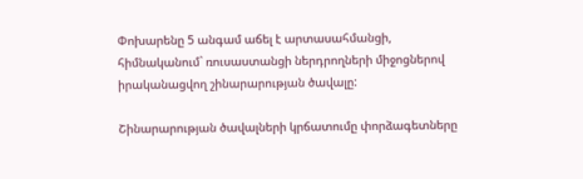Փոխարենը 5 անգամ աճել է արտասահմանցի, հիմնականում` ռուսաստանցի ներդրողների միջոցներով իրականացվող շինարարության ծավալը:

Շինարարության ծավալների կրճատումը փորձագետները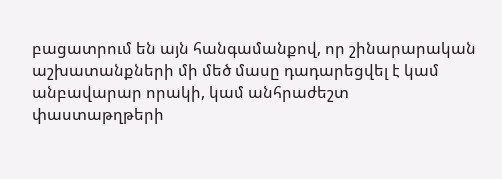բացատրում են այն հանգամանքով, որ շինարարական աշխատանքների մի մեծ մասը դադարեցվել է կամ անբավարար որակի, կամ անհրաժեշտ փաստաթղթերի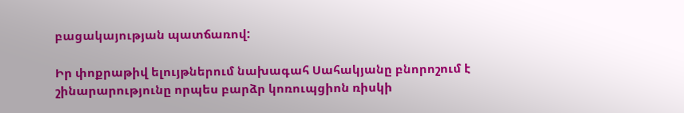բացակայության պատճառով:

Իր փոքրաթիվ ելույթներում նախագահ Սահակյանը բնորոշում է շինարարությունը որպես բարձր կոռուպցիոն ռիսկի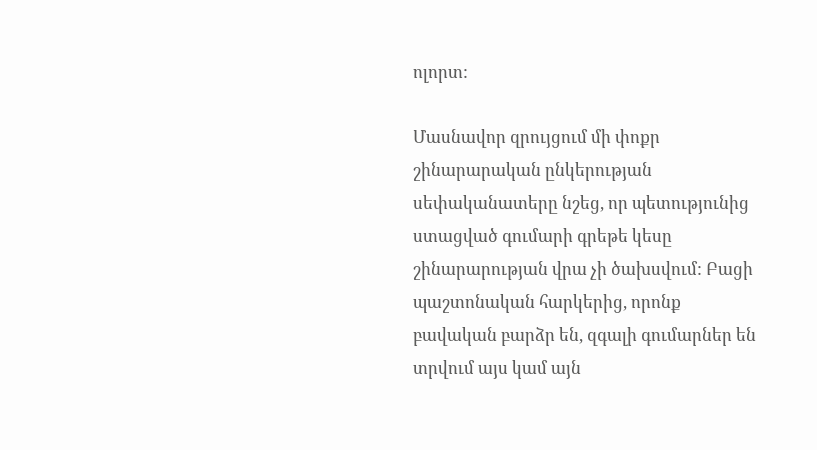ոլորտ:

Մասնավոր զրույցում մի փոքր շինարարական ընկերության սեփականատերը նշեց, որ պետությունից ստացված գումարի գրեթե կեսը շինարարության վրա չի ծախսվում: Բացի պաշտոնական հարկերից, որոնք բավական բարձր են, զգալի գումարներ են տրվում այս կամ այն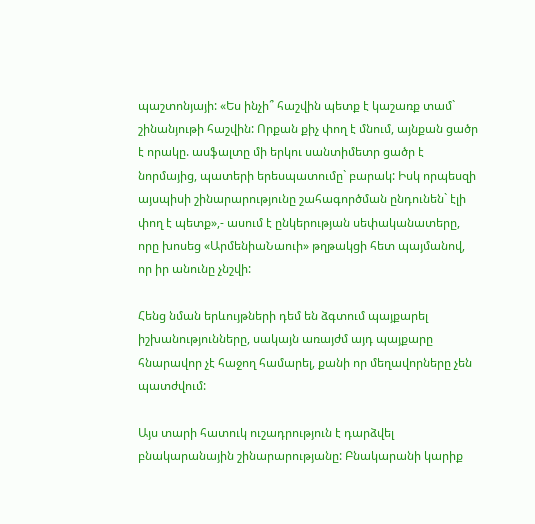պաշտոնյայի: «Ես ինչի՞ հաշվին պետք է կաշառք տամ` շինանյութի հաշվին: Որքան քիչ փող է մնում, այնքան ցածր է որակը. ասֆալտը մի երկու սանտիմետր ցածր է նորմայից, պատերի երեսպատումը` բարակ: Իսկ որպեսզի այսպիսի շինարարությունը շահագործման ընդունեն` էլի փող է պետք»,- ասում է ընկերության սեփականատերը, որը խոսեց «ԱրմենիաՆաուի» թղթակցի հետ պայմանով, որ իր անունը չնշվի:

Հենց նման երևույթների դեմ են ձգտում պայքարել իշխանությունները, սակայն առայժմ այդ պայքարը հնարավոր չէ հաջող համարել, քանի որ մեղավորները չեն պատժվում:

Այս տարի հատուկ ուշադրություն է դարձվել բնակարանային շինարարությանը: Բնակարանի կարիք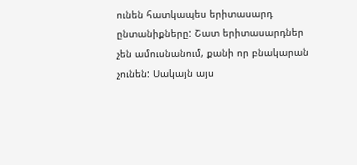ունեն հատկապես երիտասարդ ընտանիքները: Շատ երիտասարդներ չեն ամուսնանում, քանի որ բնակարան չունեն: Սակայն այս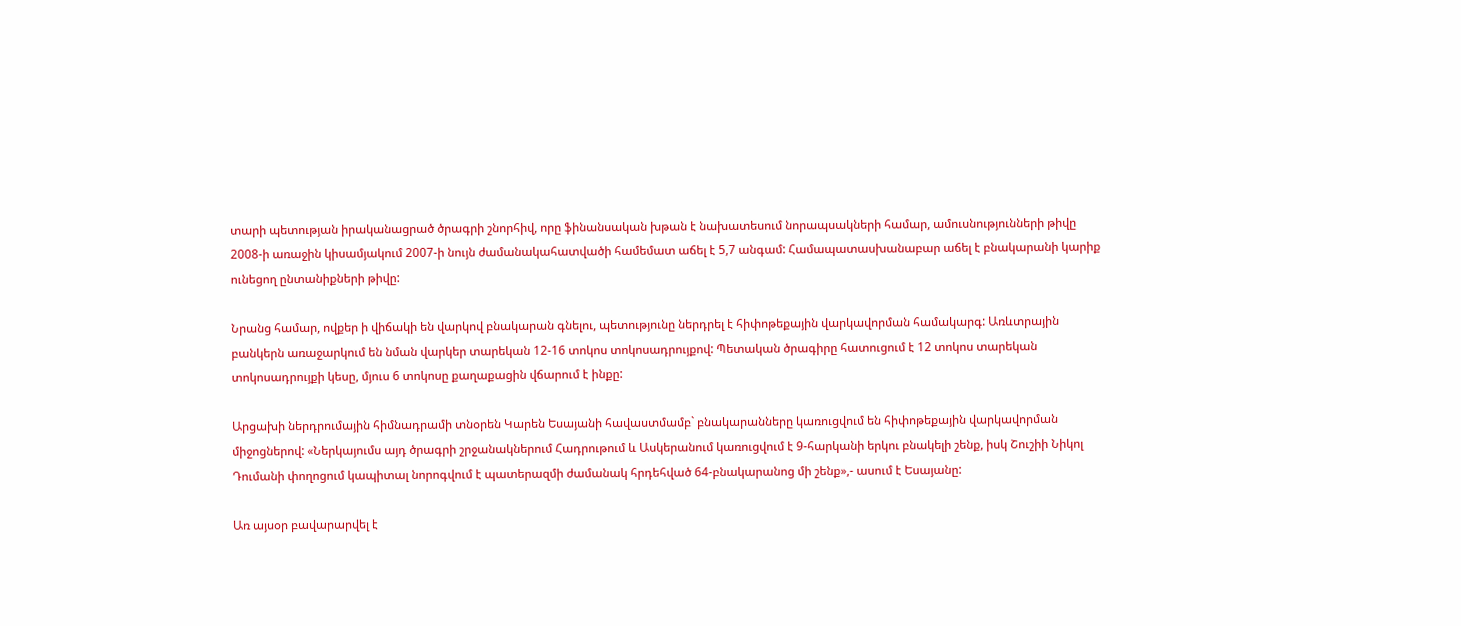տարի պետության իրականացրած ծրագրի շնորհիվ, որը ֆինանսական խթան է նախատեսում նորապսակների համար, ամուսնությունների թիվը 2008-ի առաջին կիսամյակում 2007-ի նույն ժամանակահատվածի համեմատ աճել է 5,7 անգամ: Համապատասխանաբար աճել է բնակարանի կարիք ունեցող ընտանիքների թիվը:

Նրանց համար, ովքեր ի վիճակի են վարկով բնակարան գնելու, պետությունը ներդրել է հիփոթեքային վարկավորման համակարգ: Առևտրային բանկերն առաջարկում են նման վարկեր տարեկան 12-16 տոկոս տոկոսադրույքով: Պետական ծրագիրը հատուցում է 12 տոկոս տարեկան տոկոսադրույքի կեսը, մյուս 6 տոկոսը քաղաքացին վճարում է ինքը:

Արցախի ներդրումային հիմնադրամի տնօրեն Կարեն Եսայանի հավաստմամբ` բնակարանները կառուցվում են հիփոթեքային վարկավորման միջոցներով: «Ներկայումս այդ ծրագրի շրջանակներում Հադրութում և Ասկերանում կառուցվում է 9-հարկանի երկու բնակելի շենք, իսկ Շուշիի Նիկոլ Դումանի փողոցում կապիտալ նորոգվում է պատերազմի ժամանակ հրդեհված 64-բնակարանոց մի շենք»,- ասում է Եսայանը:

Առ այսօր բավարարվել է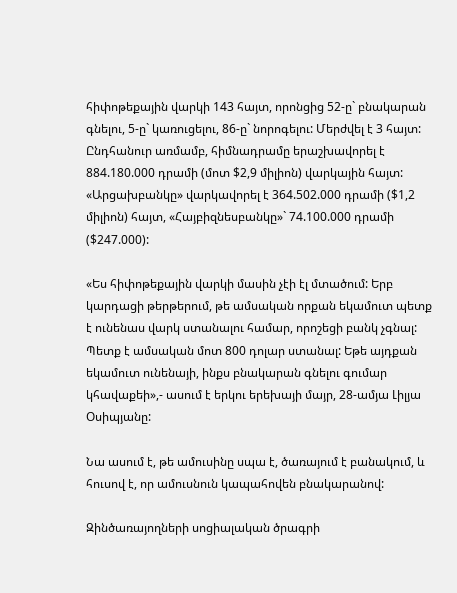հիփոթեքային վարկի 143 հայտ, որոնցից 52-ը` բնակարան գնելու, 5-ը` կառուցելու, 86-ը` նորոգելու: Մերժվել է 3 հայտ: Ընդհանուր առմամբ, հիմնադրամը երաշխավորել է 884.180.000 դրամի (մոտ $2,9 միլիոն) վարկային հայտ: «Արցախբանկը» վարկավորել է 364.502.000 դրամի ($1,2 միլիոն) հայտ, «Հայբիզնեսբանկը»` 74.100.000 դրամի ($247.000):

«Ես հիփոթեքային վարկի մասին չէի էլ մտածում: Երբ կարդացի թերթերում, թե ամսական որքան եկամուտ պետք է ունենաս վարկ ստանալու համար, որոշեցի բանկ չգնալ: Պետք է ամսական մոտ 800 դոլար ստանալ: Եթե այդքան եկամուտ ունենայի, ինքս բնակարան գնելու գումար կհավաքեի»,- ասում է երկու երեխայի մայր, 28-ամյա Լիլյա Օսիպյանը:

Նա ասում է, թե ամուսինը սպա է, ծառայում է բանակում, և հուսով է, որ ամուսնուն կապահովեն բնակարանով:

Զինծառայողների սոցիալական ծրագրի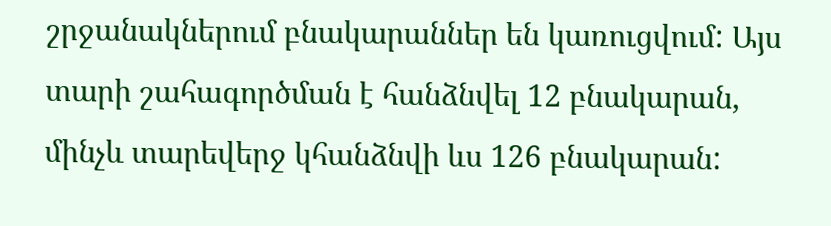շրջանակներում բնակարաններ են կառուցվում: Այս տարի շահագործման է հանձնվել 12 բնակարան, մինչև տարեվերջ կհանձնվի ևս 126 բնակարան: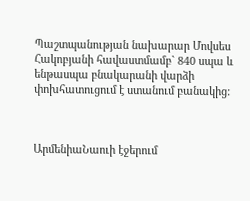Պաշտպանության նախարար Մովսես Հակոբյանի հավաստմամբ` 840 սպա և ենթասպա բնակարանի վարձի փոխհատուցում է ստանում բանակից:



ԱրմենիաՆաուի էջերում